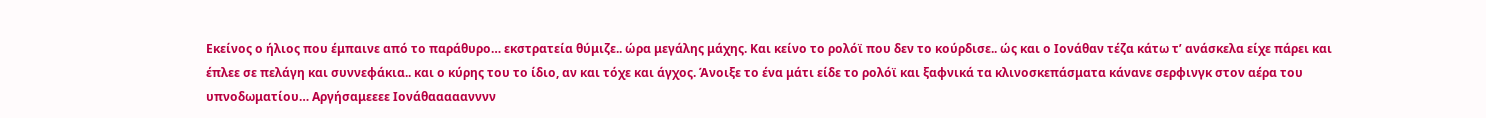Εκείνος ο ήλιος που έμπαινε από το παράθυρο… εκστρατεία θύμιζε.. ώρα μεγάλης μάχης. Και κείνο το ρολόϊ που δεν το κούρδισε.. ώς και ο Ιονάθαν τέζα κάτω τ’ ανάσκελα είχε πάρει και έπλεε σε πελάγη και συννεφάκια.. και ο κύρης του το ίδιο, αν και τόχε και άγχος. Άνοιξε το ένα μάτι είδε το ρολόϊ και ξαφνικά τα κλινοσκεπάσματα κάνανε σερφινγκ στον αέρα του υπνοδωματίου… Αργήσαμεεεε Ιονάθααααανννν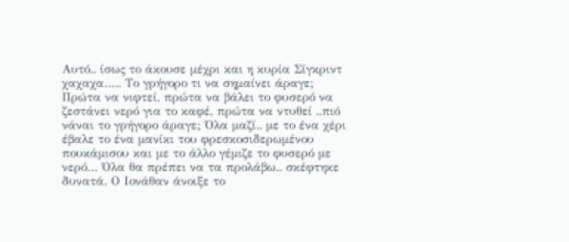Αυτό.. ίσως το άκουσε μέχρι και η κυρία Σίγκριντ χαχαχα….. Το γρήγορο τι να σημαίνει άραγε; Πρώτα να νιφτεί, πρώτα να βάλει το φυσερό να ζεστάνει νερό για το καφέ, πρώτα να ντυθεί ..πιό νάναι το γρήγορο άραγε; Όλα μαζί.. με το ένα χέρι έβαλε το ένα μανίκι του φρεσκοσιδερωμένου πουκάμισου και με το άλλο γέμιζε το φυσερό με νερό… Όλα θα πρέπει να τα προλάβω.. σκέφτηκε δυνατά. Ο Ιονάθαν άνοιξε το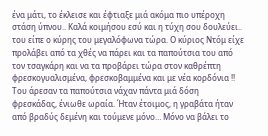ένα μάτι, το έκλεισε και έφτιαξε μιά ακόμα πιο υπέροχη στάση ύπνου.. Καλά κοιμήσου εσύ και η τύχη σου δουλεύει.. του είπε ο κύρης του μεγαλόφωνα τώρα. Ο κύριος Ντόμ είχε προλάβει από τα χθές να πάρει και τα παπούτσια του από τον τσαγκάρη και να τα προβάρει τώρα στον καθρέπτη φρεσκογυαλισμένα, φρεσκοβαμμένα και με νέα κορδόνια !! Του άρεσαν τα παπούτσια νάχαν πάντα μιά δόση φρεσκάδας, ένιωθε ωραία. Ήταν έτοιμος, η γραβάτα ήταν από βραδύς δεμένη και τούμενε μόνο… Μόνο να βάλει το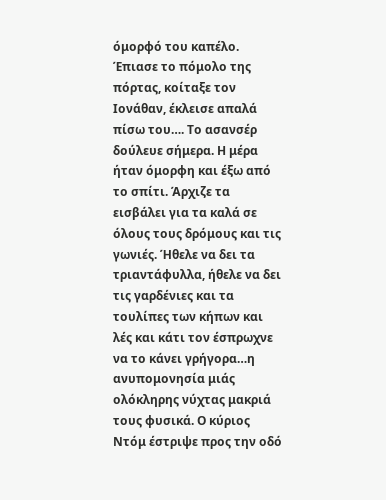όμορφό του καπέλο. Έπιασε το πόμολο της πόρτας, κοίταξε τον Ιονάθαν, έκλεισε απαλά πίσω του…. Το ασανσέρ δούλευε σήμερα. Η μέρα ήταν όμορφη και έξω από το σπίτι. Άρχιζε τα εισβάλει για τα καλά σε όλους τους δρόμους και τις γωνιές. Ήθελε να δει τα τριαντάφυλλα, ήθελε να δει τις γαρδένιες και τα τουλίπες των κήπων και λές και κάτι τον έσπρωχνε να το κάνει γρήγορα…η ανυπομονησία μιάς ολόκληρης νύχτας μακριά τους φυσικά. Ο κύριος Ντόμ έστριψε προς την οδό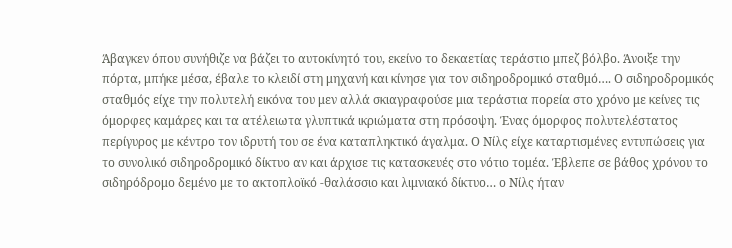Άβαγκεν όπου συνήθιζε να βάζει το αυτοκίνητό του, εκείνο το δεκαετίας τεράστιο μπεζ βόλβο. Άνοιξε την πόρτα, μπήκε μέσα, έβαλε το κλειδί στη μηχανή και κίνησε για τον σιδηροδρομικό σταθμό…. Ο σιδηροδρομικός σταθμός είχε την πολυτελή εικόνα του μεν αλλά σκιαγραφούσε μια τεράστια πορεία στο χρόνο με κείνες τις όμορφες καμάρες και τα ατέλειωτα γλυπτικά ικριώματα στη πρόσοψη. Ένας όμορφος πολυτελέστατος περίγυρος με κέντρο τον ιδρυτή του σε ένα καταπληκτικό άγαλμα. Ο Νίλς είχε καταρτισμένες εντυπώσεις για το συνολικό σιδηροδρομικό δίκτυο αν και άρχισε τις κατασκευές στο νότιο τομέα. Έβλεπε σε βάθος χρόνου το σιδηρόδρομο δεμένο με το ακτοπλοϊκό -θαλάσσιο και λιμνιακό δίκτυο… ο Νίλς ήταν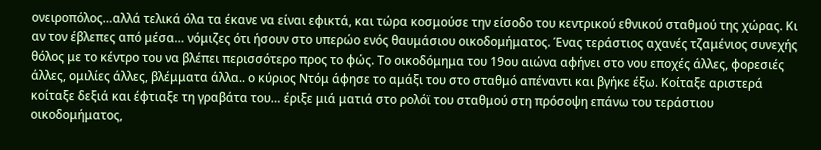ονειροπόλος…αλλά τελικά όλα τα έκανε να είναι εφικτά, και τώρα κοσμούσε την είσοδο του κεντρικού εθνικού σταθμού της χώρας. Κι αν τον έβλεπες από μέσα… νόμιζες ότι ήσουν στο υπερώο ενός θαυμάσιου οικοδομήματος. Ένας τεράστιος αχανές τζαμένιος συνεχής θόλος με το κέντρο του να βλέπει περισσότερο προς το φώς. Το οικοδόμημα του 19ου αιώνα αφήνει στο νου εποχές άλλες, φορεσιές άλλες, ομιλίες άλλες, βλέμματα άλλα.. ο κύριος Ντόμ άφησε το αμάξι του στο σταθμό απέναντι και βγήκε έξω. Κοίταξε αριστερά κοίταξε δεξιά και έφτιαξε τη γραβάτα του… έριξε μιά ματιά στο ρολόϊ του σταθμού στη πρόσοψη επάνω του τεράστιου οικοδομήματος,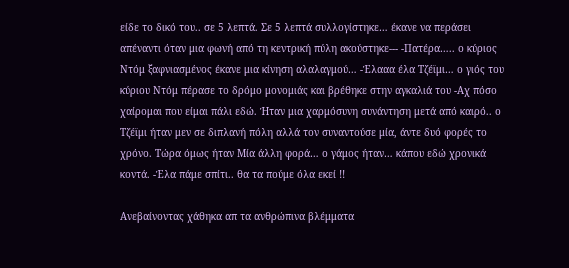είδε το δικό του.. σε 5 λεπτά. Σε 5 λεπτά συλλογίστηκε… έκανε να περάσει απέναντι όταν μια φωνή από τη κεντρική πύλη ακούστηκε--- -Πατέρα….. ο κύριος Ντόμ ξαφνιασμένος έκανε μια κίνηση αλαλαγμού… -Έλααα έλα Τζέϊμι… ο γιός του κύριου Ντόμ πέρασε το δρόμο μονομιάς και βρέθηκε στην αγκαλιά του -Αχ πόσο χαίρομαι που είμαι πάλι εδώ. Ήταν μια χαρμόσυνη συνάντηση μετά από καιρό.. ο Τζέϊμι ήταν μεν σε διπλανή πόλη αλλά τον συναντούσε μία, άντε δυό φορές το χρόνο. Τώρα όμως ήταν Μία άλλη φορά… ο γάμος ήταν… κάπου εδώ χρονικά κοντά. -Έλα πάμε σπίτι.. θα τα πούμε όλα εκεί !!

Ανεβαίνοντας χάθηκα απ τα ανθρώπινα βλέμματα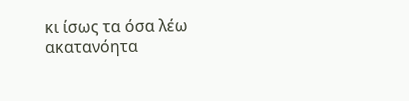κι ίσως τα όσα λέω ακατανόητα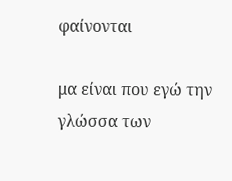φαίνονται

μα είναι που εγώ την γλώσσα των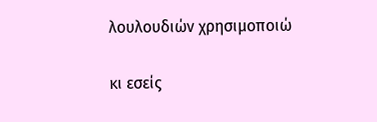λουλουδιών χρησιμοποιώ

κι εσείς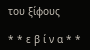του ξίφους

* * ε β ί ν α * *